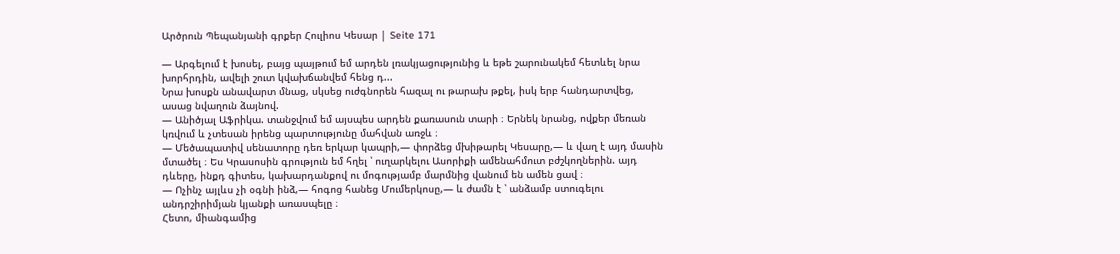Արծրուն Պեպանյանի գրքեր Հուլիոս Կեսար | Seite 171

— Արգելում է խոսել, բայց պայթում եմ արդեն լռակյացությունից և եթե շարունակեմ հետևել նրա խորհրդին, ավելի շուտ կվախճանվեմ հենց դ...
Նրա խոսքն անավարտ մնաց, սկսեց ուժգնորեն հազալ ու թարախ թքել, իսկ երբ հանդարտվեց, ասաց նվաղուն ձայնով.
— Անիծյալ Աֆրիկա. տանջվում եմ այսպես արդեն քառասուն տարի ։ Երնեկ նրանց, ովքեր մեռան կռվում և չտեսան իրենց պարտությունը մահվան առջև ։
— Մեծապատիվ սենատորը դեռ երկար կապրի,— փորձեց մխիթարել Կեսարը,— և վաղ է այդ մասին մտածել ։ Ես Կրասոսին գրություն եմ հղել ՝ ուղարկելու Ասորիքի ամենահմուտ բժշկողներին. այդ դևերը, ինքդ գիտես, կախարդանքով ու մոգությամբ մարմնից վանում են ամեն ցավ ։
— Ոչինչ այլևս չի օգնի ինձ,— հոգոց հանեց Մումերկոսը,— և ժամն է ՝ անձամբ ստուգելու անդրշիրիմյան կյանքի առասպելը ։
Հետո, միանգամից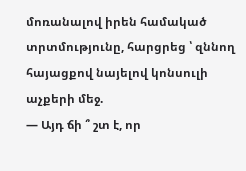մոռանալով իրեն համակած տրտմությունը, հարցրեց ՝ զննող հայացքով նայելով կոնսուլի աչքերի մեջ.
— Այդ ճի ՞ շտ է, որ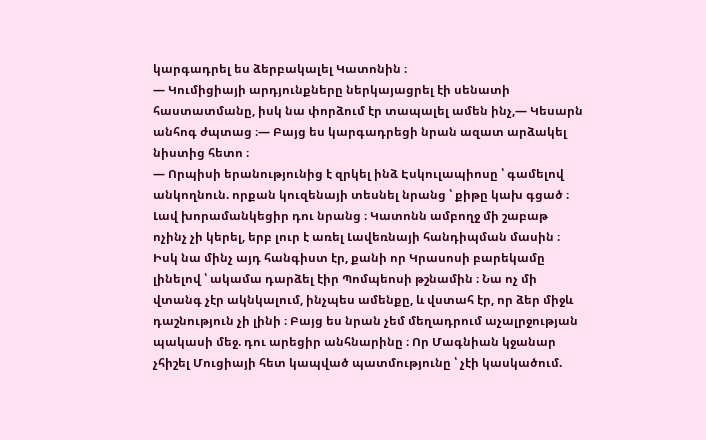կարգադրել ես ձերբակալել Կատոնին ։
— Կումիցիայի արդյունքները ներկայացրել էի սենատի հաստատմանը, իսկ նա փորձում էր տապալել ամեն ինչ,— Կեսարն անհոգ ժպտաց ։— Բայց ես կարգադրեցի նրան ազատ արձակել նիստից հետո ։
— Որպիսի երանությունից է զրկել ինձ Էսկուլապիոսը ՝ գամելով անկողնուն. որքան կուզենայի տեսնել նրանց ՝ քիթը կախ գցած ։ Լավ խորամանկեցիր դու նրանց ։ Կատոնն ամբողջ մի շաբաթ ոչինչ չի կերել, երբ լուր է առել Լավեռնայի հանդիպման մասին ։ Իսկ նա մինչ այդ հանգիստ էր, քանի որ Կրասոսի բարեկամը լինելով ՝ ակամա դարձել էիր Պոմպեոսի թշնամին ։ Նա ոչ մի վտանգ չէր ակնկալում, ինչպես ամենքը, և վստահ էր, որ ձեր միջև դաշնություն չի լինի ։ Բայց ես նրան չեմ մեղադրում աչալրջության պակասի մեջ. դու արեցիր անհնարինը ։ Որ Մագնիան կջանար չհիշել Մուցիայի հետ կապված պատմությունը ՝ չէի կասկածում.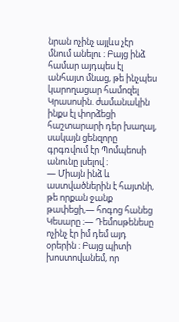նրան ոչինչ այլևս չէր մնում անելու ։ Բայց ինձ համար այդպես էլ անհայտ մնաց, թե ինչպես կարողացար համոզել Կրասոսին. ժամանակին ինքս էլ փորձեցի հաշտարարի դեր խաղալ, սակայն ցենզորը գրգռվում էր Պոմպեոսի անունը լսելով ։
— Միայն ինձ և աստվածներին է հայտնի, թե որքան ջանք թափեցի,— հոգոց հանեց Կեսարը ։— Դեմոսթենեսը ոչինչ էր իմ դեմ այդ օրերին ։ Բայց պիտի խոստովանեմ, որ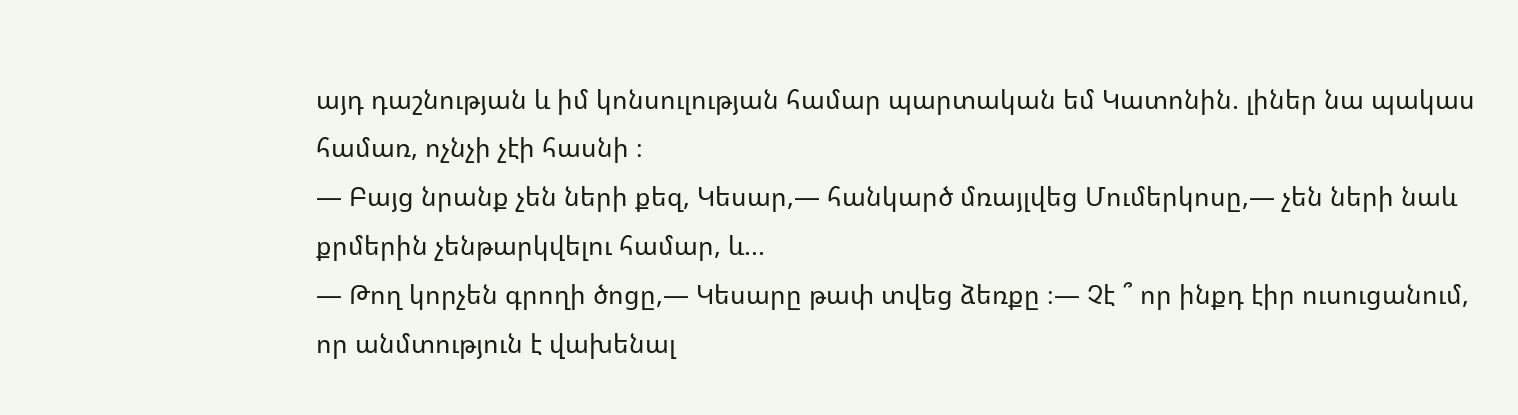այդ դաշնության և իմ կոնսուլության համար պարտական եմ Կատոնին. լիներ նա պակաս համառ, ոչնչի չէի հասնի ։
— Բայց նրանք չեն ների քեզ, Կեսար,— հանկարծ մռայլվեց Մումերկոսը,— չեն ների նաև քրմերին չենթարկվելու համար, և...
— Թող կորչեն գրողի ծոցը,— Կեսարը թափ տվեց ձեռքը ։— Չէ ՞ որ ինքդ էիր ուսուցանում, որ անմտություն է վախենալ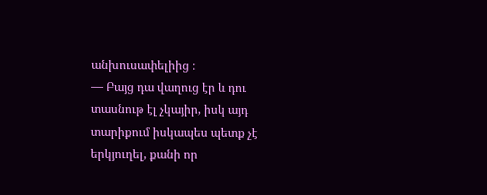անխուսափելիից ։
— Բայց դա վաղուց էր և դու տասնութ էլ չկայիր, իսկ այդ տարիքում իսկապես պետք չէ երկյուղել, քանի որ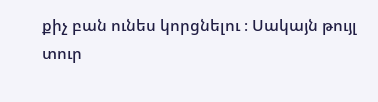քիչ բան ունես կորցնելու ։ Սակայն թույլ տուր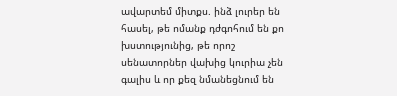ավարտեմ միտքս. ինձ լուրեր են հասել, թե ոմանք դժգոհում են քո խստությունից, թե որոշ սենատորներ վախից կուրիա չեն գալիս և որ քեզ նմանեցնում են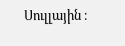Սուլլային ։